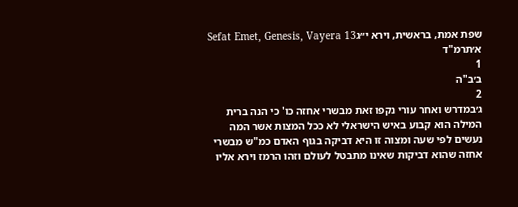שפת אמת, בראשית, וירא י״גSefat Emet, Genesis, Vayera 13
א׳תרמ"ד
1
ב׳ב"ה
2
ג׳במדרש ואחר עורי נקפו זאת מבשרי אחזה כו' כי הנה ברית המילה הוא קבוע באיש הישראלי לא ככל המצות אשר המה נעשים לפי שעה ומצוה זו היא דביקה בגוף האדם כמ"ש מבשרי אחזה שהוא דביקות שאינו מתבטל לעולם וזהו הרמז וירא אליו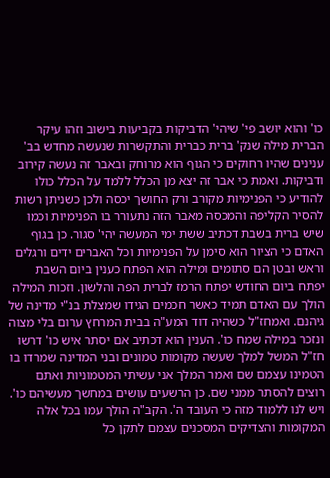כו' והוא יושב פי' שיהי' הדביקות בקביעות בישוב וזהו עיקר הברית מילה שנק' ברית כברית והתקשרות שנעשה מחדש בב' ענינים שהיו רחוקים כי הגוף הוא מרוחק ובאבר זה נעשה קירוב ודביקות. ואמת כי אבר זה יצא מן הכלל ללמד על הכלל כולו להודיע כי הפנימיות מקורב ורק החושך יכסה ולכן כשניתן רשות להסיר הקליפה והמכסה מאבר הזה נתעורר בו הפנימיות וכמו שיש ברית בשבת דכתיב ששת ימי המעשה יהי' סגור. כן בגוף האדם כי הציור הוא סימן על הפנימיות וכל האברים ידים ורגלים וראש ובטן הם סתומים ומילה הוא הפתח כענין ביום השבת יפתח ביום החודש יפתח הרמז לברית הפה והלשון. וזכות המילה הולך עם האדם תמיד כאשר חכמים הגידו שמצלת בנ"י מדינה של גיהנם. ואמחז"ל כשהיה דוד המע"ה בבית המרחץ ערום בלי מצוה ונזכר במילה שמח כו'. הענין הוא דכתיב אם יסתר איש כו' דרשו חז"ל המשל למלך שעשה מקומות טמונים ובני המדינה שמרדו בו הטמינו עצמם שם ואמר המלך אני עשיתי המטמוניות ואתם רוצים להסתר ממני שם. כן הרשעים עושים במחשך מעשיהם כו'. ויש לנו ללמוד מזה כי העובד ה'. הקב"ה הולך עמו בכל אלה המקומות והצדיקים המסכנים עצמם לתקן כל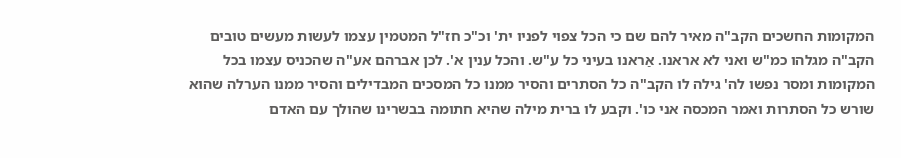המקומות החשכים הקב"ה מאיר להם שם כי הכל צפוי לפניו ית' וכ"כ חז"ל המטמין עצמו לעשות מעשים טובים הקב"ה מגלהו כמ"ש ואני לא אראנו. אַראנו בעיני כל ע"ש. והכל ענין א'. לכן אברהם אע"ה שהכניס עצמו בכל המקומות ומסר נפשו לה' גילה לו הקב"ה כל הסתרים והסיר ממנו כל המסכים המבדילים והסיר ממנו הערלה שהוא שורש כל הסתרות ואמר המכסה אני כו'. וקבע לו ברית מילה שהיא חתומה בבשרינו שהולך עם האדם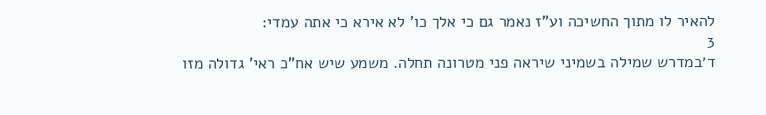להאיר לו מתוך החשיכה וע"ז נאמר גם כי אלך כו' לא אירא כי אתה עמדי:
3
ד׳במדרש שמילה בשמיני שיראה פני מטרונה תחלה. משמע שיש אח"כ ראי' גדולה מזו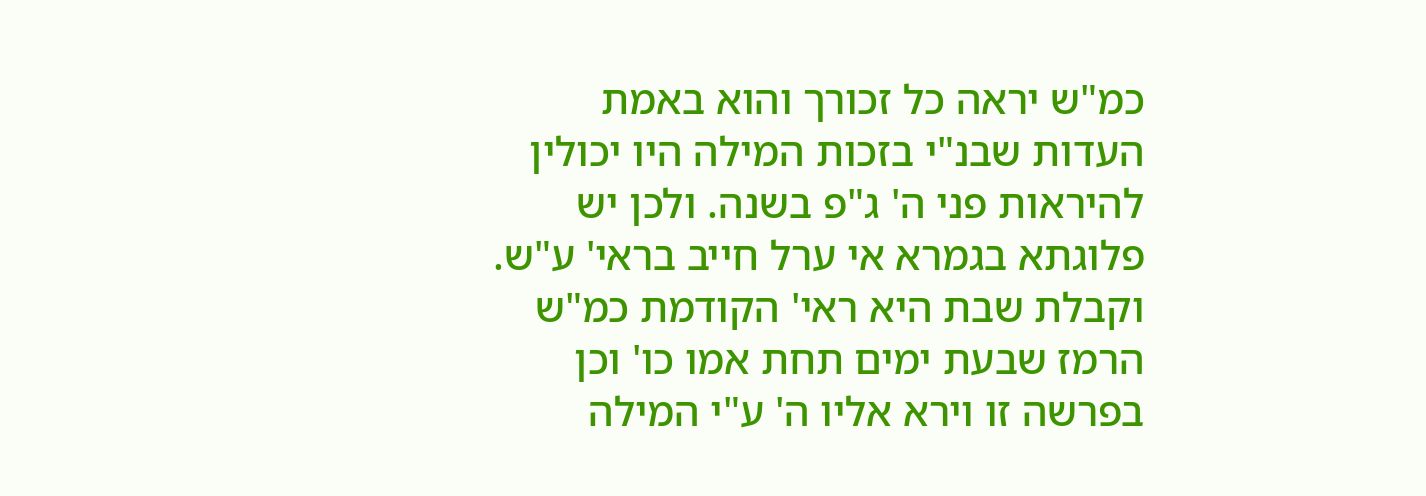כמ"ש יראה כל זכורך והוא באמת העדות שבנ"י בזכות המילה היו יכולין להיראות פני ה' ג"פ בשנה. ולכן יש פלוגתא בגמרא אי ערל חייב בראי' ע"ש. וקבלת שבת היא ראי' הקודמת כמ"ש הרמז שבעת ימים תחת אמו כו' וכן בפרשה זו וירא אליו ה' ע"י המילה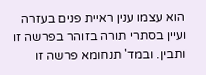הוא עצמו ענין ראיית פנים בעזרה ועיין בסתרי תורה בזוהר בפרשה זו ותבין. ובמד' תנחומא פרשה זו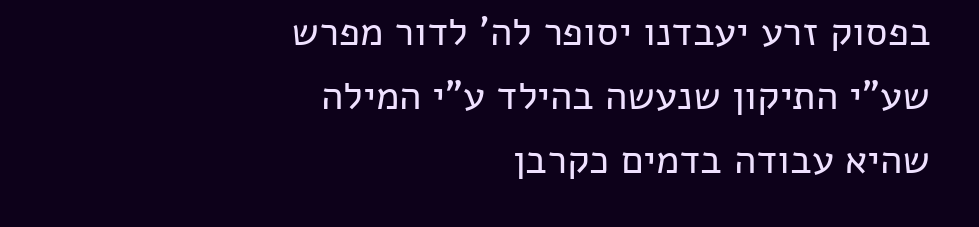בפסוק זרע יעבדנו יסופר לה' לדור מפרש שע"י התיקון שנעשה בהילד ע"י המילה שהיא עבודה בדמים כקרבן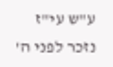ע"ש עי"ז נזכר לפני ה'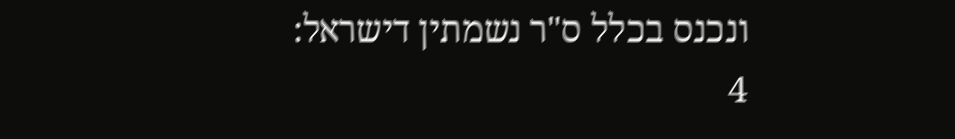ונכנס בכלל ס"ר נשמתין דישראל:
4